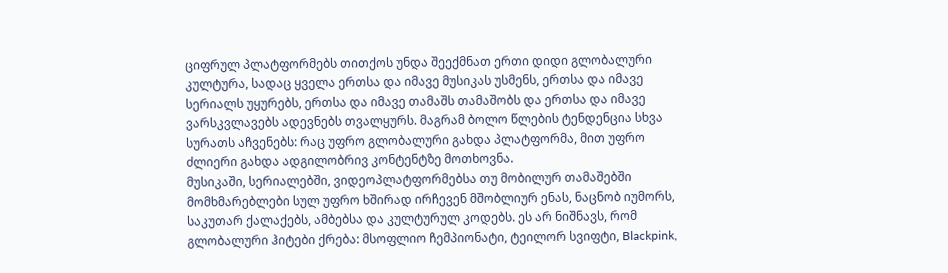ციფრულ პლატფორმებს თითქოს უნდა შეექმნათ ერთი დიდი გლობალური კულტურა, სადაც ყველა ერთსა და იმავე მუსიკას უსმენს, ერთსა და იმავე სერიალს უყურებს, ერთსა და იმავე თამაშს თამაშობს და ერთსა და იმავე ვარსკვლავებს ადევნებს თვალყურს. მაგრამ ბოლო წლების ტენდენცია სხვა სურათს აჩვენებს: რაც უფრო გლობალური გახდა პლატფორმა, მით უფრო ძლიერი გახდა ადგილობრივ კონტენტზე მოთხოვნა.
მუსიკაში, სერიალებში, ვიდეოპლატფორმებსა თუ მობილურ თამაშებში მომხმარებლები სულ უფრო ხშირად ირჩევენ მშობლიურ ენას, ნაცნობ იუმორს, საკუთარ ქალაქებს, ამბებსა და კულტურულ კოდებს. ეს არ ნიშნავს, რომ გლობალური ჰიტები ქრება: მსოფლიო ჩემპიონატი, ტეილორ სვიფტი, Blackpink,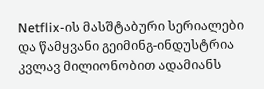Netflix-ის მასშტაბური სერიალები და წამყვანი გეიმინგ-ინდუსტრია კვლავ მილიონობით ადამიანს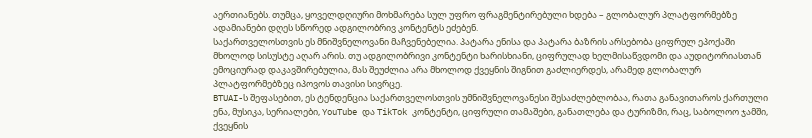აერთიანებს. თუმცა, ყოველდღიური მოხმარება სულ უფრო ფრაგმენტირებული ხდება – გლობალურ პლატფორმებზე ადამიანები დღეს სწორედ ადგილობრივ კონტენტს ეძებენ.
საქართველოსთვის ეს მნიშვნელოვანი მაჩვენებელია. პატარა ენისა და პატარა ბაზრის არსებობა ციფრულ ეპოქაში მხოლოდ სისუსტე აღარ არის. თუ ადგილობრივი კონტენტი ხარისხიანი, ციფრულად ხელმისაწვდომი და აუდიტორიასთან ემოციურად დაკავშირებულია, მას შეუძლია არა მხოლოდ ქვეყნის შიგნით გაძლიერდეს, არამედ გლობალურ პლატფორმებზეც იპოვოს თავისი სივრცე.
BTUAI-ს შეფასებით, ეს ტენდენცია საქართველოსთვის უმნიშვნელოვანესი შესაძლებლობაა, რათა განავითაროს ქართული ენა, მუსიკა, სერიალები, YouTube და TikTok კონტენტი, ციფრული თამაშები, განათლება და ტურიზმი, რაც, საბოლოო ჯამში, ქვეყნის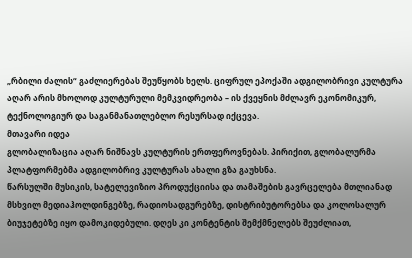„რბილი ძალის“ გაძლიერებას შეუწყობს ხელს. ციფრულ ეპოქაში ადგილობრივი კულტურა აღარ არის მხოლოდ კულტურული მემკვიდრეობა – ის ქვეყნის მძლავრ ეკონომიკურ, ტექნოლოგიურ და საგანმანათლებლო რესურსად იქცევა.
მთავარი იდეა
გლობალიზაცია აღარ ნიშნავს კულტურის ერთფეროვნებას. პირიქით, გლობალურმა პლატფორმებმა ადგილობრივ კულტურას ახალი გზა გაუხსნა.
წარსულში მუსიკის, სატელევიზიო პროდუქციისა და თამაშების გავრცელება მთლიანად მსხვილ მედიაჰოლდინგებზე, რადიოსადგურებზე, დისტრიბუტორებსა და კოლოსალურ ბიუჯეტებზე იყო დამოკიდებული. დღეს კი კონტენტის შემქმნელებს შეუძლიათ,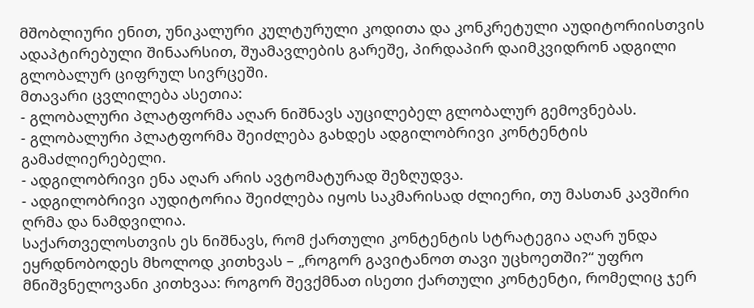მშობლიური ენით, უნიკალური კულტურული კოდითა და კონკრეტული აუდიტორიისთვის ადაპტირებული შინაარსით, შუამავლების გარეშე, პირდაპირ დაიმკვიდრონ ადგილი გლობალურ ციფრულ სივრცეში.
მთავარი ცვლილება ასეთია:
- გლობალური პლატფორმა აღარ ნიშნავს აუცილებელ გლობალურ გემოვნებას.
- გლობალური პლატფორმა შეიძლება გახდეს ადგილობრივი კონტენტის გამაძლიერებელი.
- ადგილობრივი ენა აღარ არის ავტომატურად შეზღუდვა.
- ადგილობრივი აუდიტორია შეიძლება იყოს საკმარისად ძლიერი, თუ მასთან კავშირი ღრმა და ნამდვილია.
საქართველოსთვის ეს ნიშნავს, რომ ქართული კონტენტის სტრატეგია აღარ უნდა ეყრდნობოდეს მხოლოდ კითხვას – „როგორ გავიტანოთ თავი უცხოეთში?“ უფრო მნიშვნელოვანი კითხვაა: როგორ შევქმნათ ისეთი ქართული კონტენტი, რომელიც ჯერ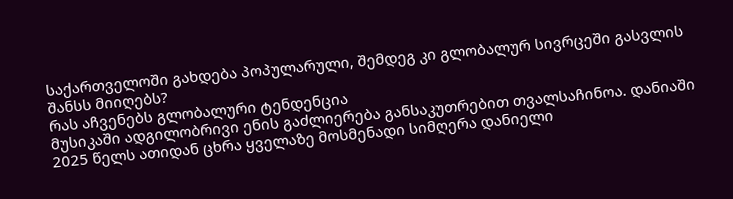საქართველოში გახდება პოპულარული, შემდეგ კი გლობალურ სივრცეში გასვლის შანსს მიიღებს?
რას აჩვენებს გლობალური ტენდენცია
მუსიკაში ადგილობრივი ენის გაძლიერება განსაკუთრებით თვალსაჩინოა. დანიაში 2025 წელს ათიდან ცხრა ყველაზე მოსმენადი სიმღერა დანიელი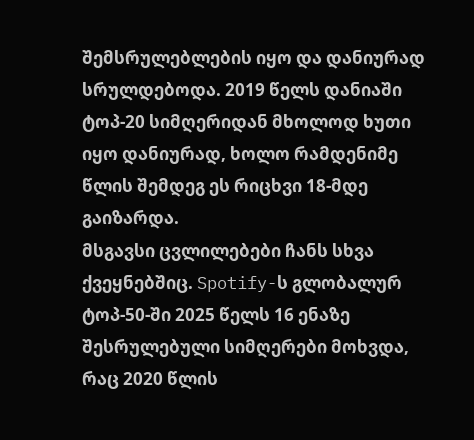შემსრულებლების იყო და დანიურად სრულდებოდა. 2019 წელს დანიაში ტოპ-20 სიმღერიდან მხოლოდ ხუთი იყო დანიურად, ხოლო რამდენიმე წლის შემდეგ ეს რიცხვი 18-მდე გაიზარდა.
მსგავსი ცვლილებები ჩანს სხვა ქვეყნებშიც. Spotify-ს გლობალურ ტოპ-50-ში 2025 წელს 16 ენაზე შესრულებული სიმღერები მოხვდა, რაც 2020 წლის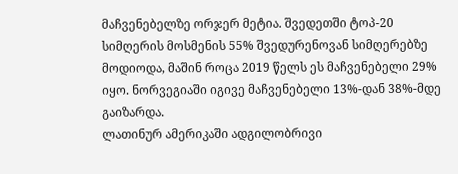მაჩვენებელზე ორჯერ მეტია. შვედეთში ტოპ-20 სიმღერის მოსმენის 55% შვედურენოვან სიმღერებზე მოდიოდა, მაშინ როცა 2019 წელს ეს მაჩვენებელი 29% იყო. ნორვეგიაში იგივე მაჩვენებელი 13%-დან 38%-მდე გაიზარდა.
ლათინურ ამერიკაში ადგილობრივი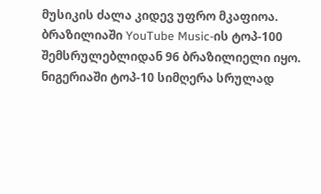მუსიკის ძალა კიდევ უფრო მკაფიოა. ბრაზილიაში YouTube Music-ის ტოპ-100 შემსრულებლიდან 96 ბრაზილიელი იყო. ნიგერიაში ტოპ-10 სიმღერა სრულად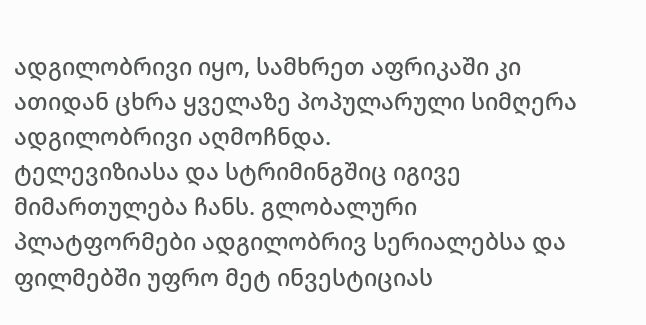ადგილობრივი იყო, სამხრეთ აფრიკაში კი ათიდან ცხრა ყველაზე პოპულარული სიმღერა ადგილობრივი აღმოჩნდა.
ტელევიზიასა და სტრიმინგშიც იგივე მიმართულება ჩანს. გლობალური პლატფორმები ადგილობრივ სერიალებსა და ფილმებში უფრო მეტ ინვესტიციას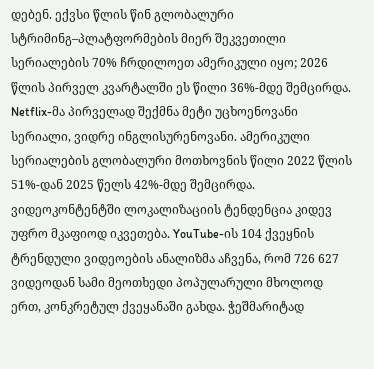დებენ. ექვსი წლის წინ გლობალური სტრიმინგ–პლატფორმების მიერ შეკვეთილი სერიალების 70% ჩრდილოეთ ამერიკული იყო; 2026 წლის პირველ კვარტალში ეს წილი 36%-მდე შემცირდა. Netflix-მა პირველად შექმნა მეტი უცხოენოვანი სერიალი, ვიდრე ინგლისურენოვანი. ამერიკული სერიალების გლობალური მოთხოვნის წილი 2022 წლის 51%-დან 2025 წელს 42%-მდე შემცირდა.
ვიდეოკონტენტში ლოკალიზაციის ტენდენცია კიდევ უფრო მკაფიოდ იკვეთება. YouTube-ის 104 ქვეყნის ტრენდული ვიდეოების ანალიზმა აჩვენა, რომ 726 627 ვიდეოდან სამი მეოთხედი პოპულარული მხოლოდ ერთ, კონკრეტულ ქვეყანაში გახდა. ჭეშმარიტად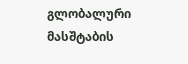გლობალური მასშტაბის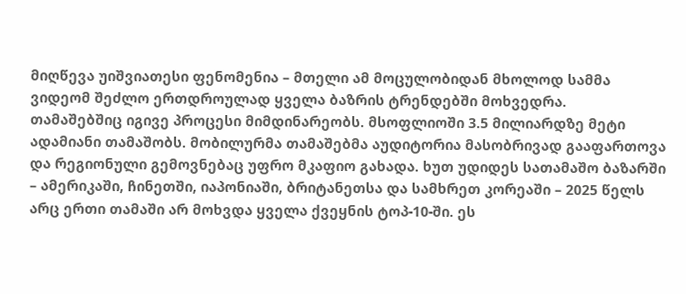მიღწევა უიშვიათესი ფენომენია – მთელი ამ მოცულობიდან მხოლოდ სამმა ვიდეომ შეძლო ერთდროულად ყველა ბაზრის ტრენდებში მოხვედრა.
თამაშებშიც იგივე პროცესი მიმდინარეობს. მსოფლიოში 3.5 მილიარდზე მეტი ადამიანი თამაშობს. მობილურმა თამაშებმა აუდიტორია მასობრივად გააფართოვა და რეგიონული გემოვნებაც უფრო მკაფიო გახადა. ხუთ უდიდეს სათამაშო ბაზარში – ამერიკაში, ჩინეთში, იაპონიაში, ბრიტანეთსა და სამხრეთ კორეაში – 2025 წელს არც ერთი თამაში არ მოხვდა ყველა ქვეყნის ტოპ-10-ში. ეს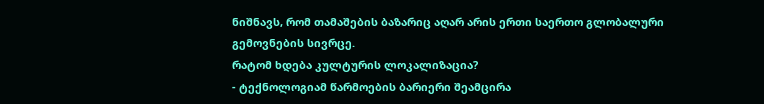ნიშნავს, რომ თამაშების ბაზარიც აღარ არის ერთი საერთო გლობალური გემოვნების სივრცე.
რატომ ხდება კულტურის ლოკალიზაცია?
- ტექნოლოგიამ წარმოების ბარიერი შეამცირა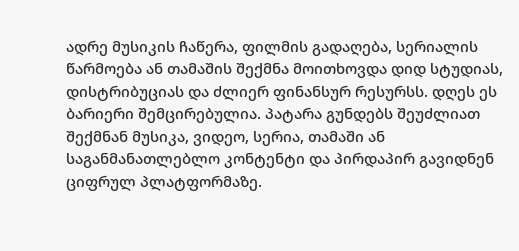ადრე მუსიკის ჩაწერა, ფილმის გადაღება, სერიალის წარმოება ან თამაშის შექმნა მოითხოვდა დიდ სტუდიას, დისტრიბუციას და ძლიერ ფინანსურ რესურსს. დღეს ეს ბარიერი შემცირებულია. პატარა გუნდებს შეუძლიათ შექმნან მუსიკა, ვიდეო, სერია, თამაში ან საგანმანათლებლო კონტენტი და პირდაპირ გავიდნენ ციფრულ პლატფორმაზე.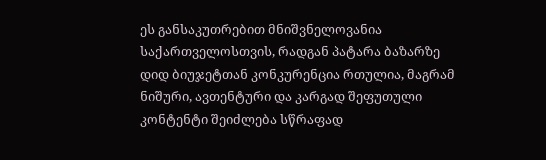ეს განსაკუთრებით მნიშვნელოვანია საქართველოსთვის, რადგან პატარა ბაზარზე დიდ ბიუჯეტთან კონკურენცია რთულია, მაგრამ ნიშური, ავთენტური და კარგად შეფუთული კონტენტი შეიძლება სწრაფად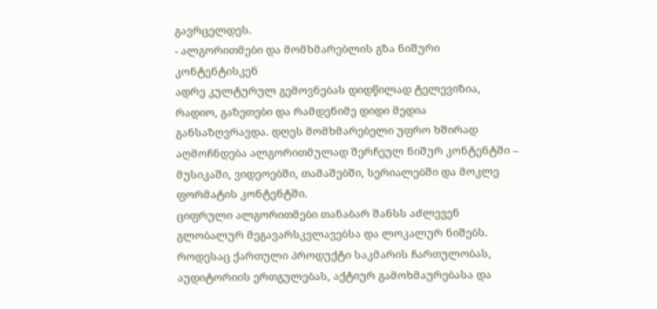გავრცელდეს.
- ალგორითმები და მომხმარებლის გზა ნიშური კონტენტისკენ
ადრე კულტურულ გემოვნებას დიდწილად ტელევიზია, რადიო, გაზეთები და რამდენიმე დიდი მედია განსაზღვრავდა. დღეს მომხმარებელი უფრო ხშირად აღმოჩნდება ალგორითმულად შერჩეულ ნიშურ კონტენტში – მუსიკაში, ვიდეოებში, თამაშებში, სერიალებში და მოკლე ფორმატის კონტენტში.
ციფრული ალგორითმები თანაბარ შანსს აძლევენ გლობალურ მეგავარსკვლავებსა და ლოკალურ ნიშებს. როდესაც ქართული პროდუქტი საკმარის ჩართულობას, აუდიტორიის ერთგულებას, აქტიურ გამოხმაურებასა და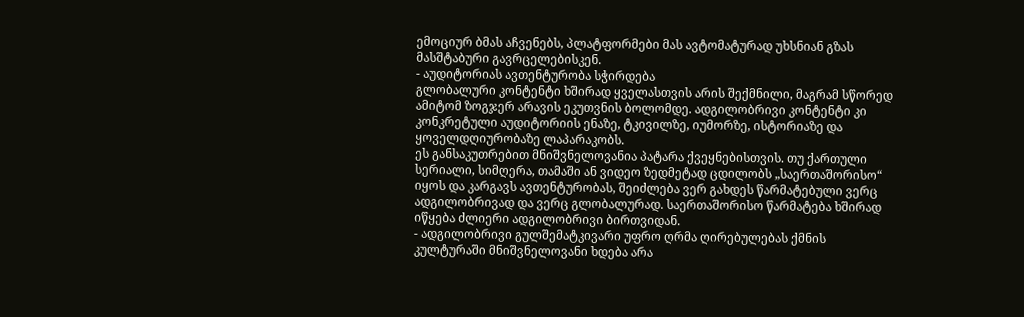ემოციურ ბმას აჩვენებს, პლატფორმები მას ავტომატურად უხსნიან გზას მასშტაბური გავრცელებისკენ.
- აუდიტორიას ავთენტურობა სჭირდება
გლობალური კონტენტი ხშირად ყველასთვის არის შექმნილი, მაგრამ სწორედ ამიტომ ზოგჯერ არავის ეკუთვნის ბოლომდე. ადგილობრივი კონტენტი კი კონკრეტული აუდიტორიის ენაზე, ტკივილზე, იუმორზე, ისტორიაზე და ყოველდღიურობაზე ლაპარაკობს.
ეს განსაკუთრებით მნიშვნელოვანია პატარა ქვეყნებისთვის. თუ ქართული სერიალი, სიმღერა, თამაში ან ვიდეო ზედმეტად ცდილობს „საერთაშორისო“ იყოს და კარგავს ავთენტურობას, შეიძლება ვერ გახდეს წარმატებული ვერც ადგილობრივად და ვერც გლობალურად. საერთაშორისო წარმატება ხშირად იწყება ძლიერი ადგილობრივი ბირთვიდან.
- ადგილობრივი გულშემატკივარი უფრო ღრმა ღირებულებას ქმნის
კულტურაში მნიშვნელოვანი ხდება არა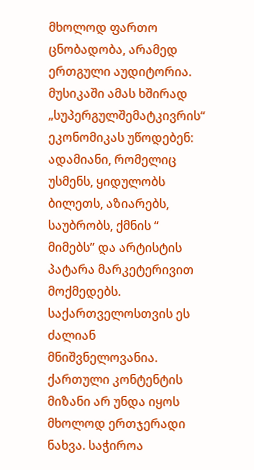მხოლოდ ფართო ცნობადობა, არამედ ერთგული აუდიტორია. მუსიკაში ამას ხშირად „სუპერგულშემატკივრის“ ეკონომიკას უწოდებენ: ადამიანი, რომელიც უსმენს, ყიდულობს ბილეთს, აზიარებს, საუბრობს, ქმნის “ მიმებს” და არტისტის პატარა მარკეტერივით მოქმედებს.
საქართველოსთვის ეს ძალიან მნიშვნელოვანია. ქართული კონტენტის მიზანი არ უნდა იყოს მხოლოდ ერთჯერადი ნახვა. საჭიროა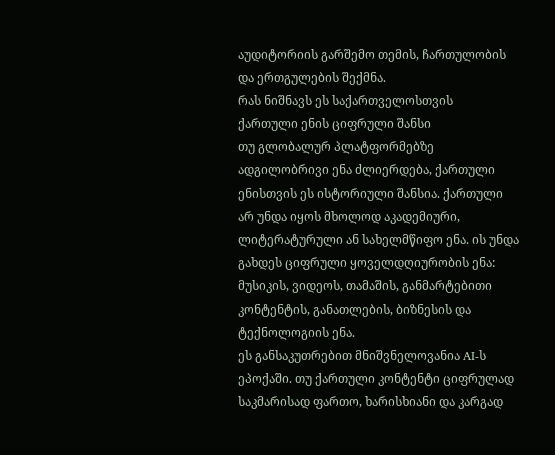აუდიტორიის გარშემო თემის, ჩართულობის და ერთგულების შექმნა.
რას ნიშნავს ეს საქართველოსთვის
ქართული ენის ციფრული შანსი
თუ გლობალურ პლატფორმებზე ადგილობრივი ენა ძლიერდება, ქართული ენისთვის ეს ისტორიული შანსია. ქართული არ უნდა იყოს მხოლოდ აკადემიური, ლიტერატურული ან სახელმწიფო ენა. ის უნდა გახდეს ციფრული ყოველდღიურობის ენა: მუსიკის, ვიდეოს, თამაშის, განმარტებითი კონტენტის, განათლების, ბიზნესის და ტექნოლოგიის ენა.
ეს განსაკუთრებით მნიშვნელოვანია AI-ს ეპოქაში. თუ ქართული კონტენტი ციფრულად საკმარისად ფართო, ხარისხიანი და კარგად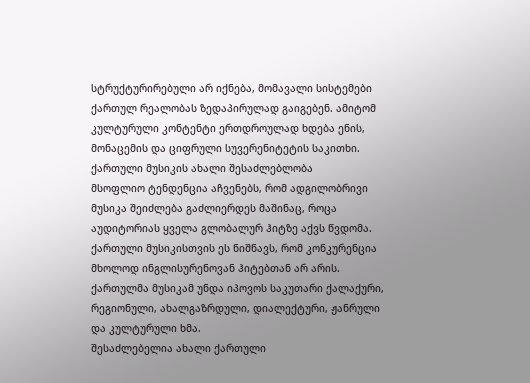სტრუქტურირებული არ იქნება, მომავალი სისტემები ქართულ რეალობას ზედაპირულად გაიგებენ. ამიტომ კულტურული კონტენტი ერთდროულად ხდება ენის, მონაცემის და ციფრული სუვერენიტეტის საკითხი.
ქართული მუსიკის ახალი შესაძლებლობა
მსოფლიო ტენდენცია აჩვენებს, რომ ადგილობრივი მუსიკა შეიძლება გაძლიერდეს მაშინაც, როცა აუდიტორიას ყველა გლობალურ ჰიტზე აქვს წვდომა. ქართული მუსიკისთვის ეს ნიშნავს, რომ კონკურენცია მხოლოდ ინგლისურენოვან ჰიტებთან არ არის. ქართულმა მუსიკამ უნდა იპოვოს საკუთარი ქალაქური, რეგიონული, ახალგაზრდული, დიალექტური, ჟანრული და კულტურული ხმა.
შესაძლებელია ახალი ქართული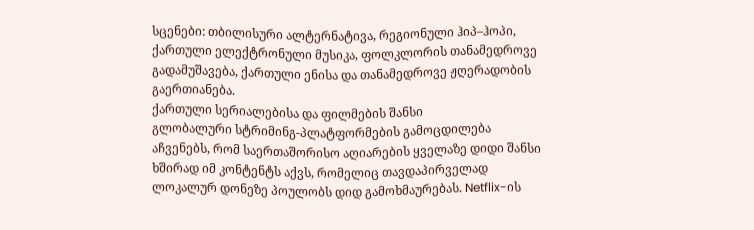სცენები: თბილისური ალტერნატივა, რეგიონული ჰიპ–ჰოპი, ქართული ელექტრონული მუსიკა, ფოლკლორის თანამედროვე გადამუშავება, ქართული ენისა და თანამედროვე ჟღერადობის გაერთიანება.
ქართული სერიალებისა და ფილმების შანსი
გლობალური სტრიმინგ-პლატფორმების გამოცდილება აჩვენებს, რომ საერთაშორისო აღიარების ყველაზე დიდი შანსი ხშირად იმ კონტენტს აქვს, რომელიც თავდაპირველად ლოკალურ დონეზე პოულობს დიდ გამოხმაურებას. Netflix-ის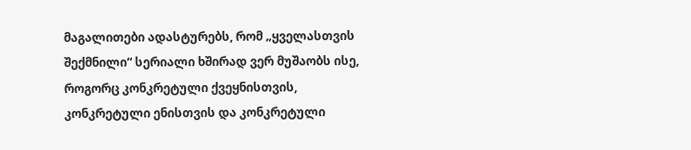მაგალითები ადასტურებს, რომ „ყველასთვის შექმნილი“ სერიალი ხშირად ვერ მუშაობს ისე, როგორც კონკრეტული ქვეყნისთვის, კონკრეტული ენისთვის და კონკრეტული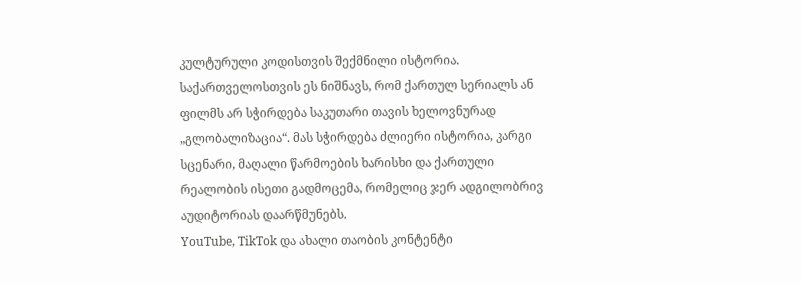კულტურული კოდისთვის შექმნილი ისტორია.
საქართველოსთვის ეს ნიშნავს, რომ ქართულ სერიალს ან ფილმს არ სჭირდება საკუთარი თავის ხელოვნურად „გლობალიზაცია“. მას სჭირდება ძლიერი ისტორია, კარგი სცენარი, მაღალი წარმოების ხარისხი და ქართული რეალობის ისეთი გადმოცემა, რომელიც ჯერ ადგილობრივ აუდიტორიას დაარწმუნებს.
YouTube, TikTok და ახალი თაობის კონტენტი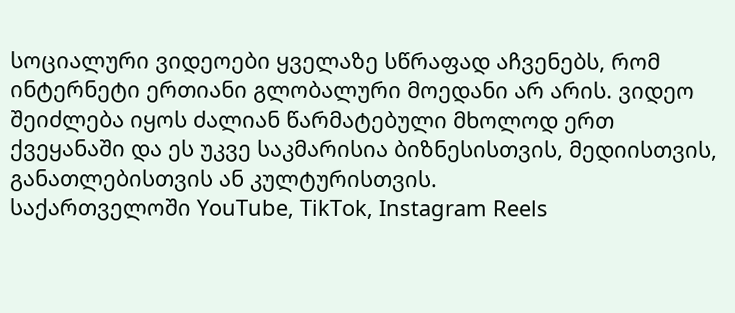სოციალური ვიდეოები ყველაზე სწრაფად აჩვენებს, რომ ინტერნეტი ერთიანი გლობალური მოედანი არ არის. ვიდეო შეიძლება იყოს ძალიან წარმატებული მხოლოდ ერთ ქვეყანაში და ეს უკვე საკმარისია ბიზნესისთვის, მედიისთვის, განათლებისთვის ან კულტურისთვის.
საქართველოში YouTube, TikTok, Instagram Reels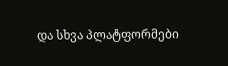და სხვა პლატფორმები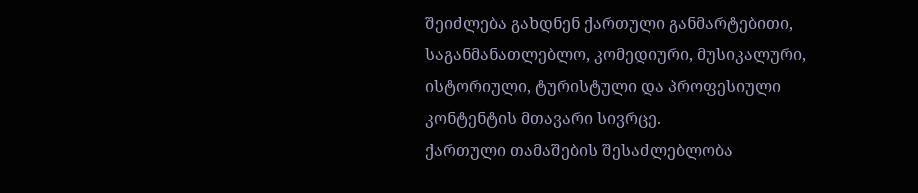შეიძლება გახდნენ ქართული განმარტებითი, საგანმანათლებლო, კომედიური, მუსიკალური, ისტორიული, ტურისტული და პროფესიული კონტენტის მთავარი სივრცე.
ქართული თამაშების შესაძლებლობა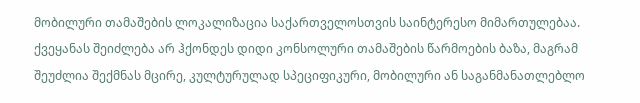მობილური თამაშების ლოკალიზაცია საქართველოსთვის საინტერესო მიმართულებაა. ქვეყანას შეიძლება არ ჰქონდეს დიდი კონსოლური თამაშების წარმოების ბაზა, მაგრამ შეუძლია შექმნას მცირე, კულტურულად სპეციფიკური, მობილური ან საგანმანათლებლო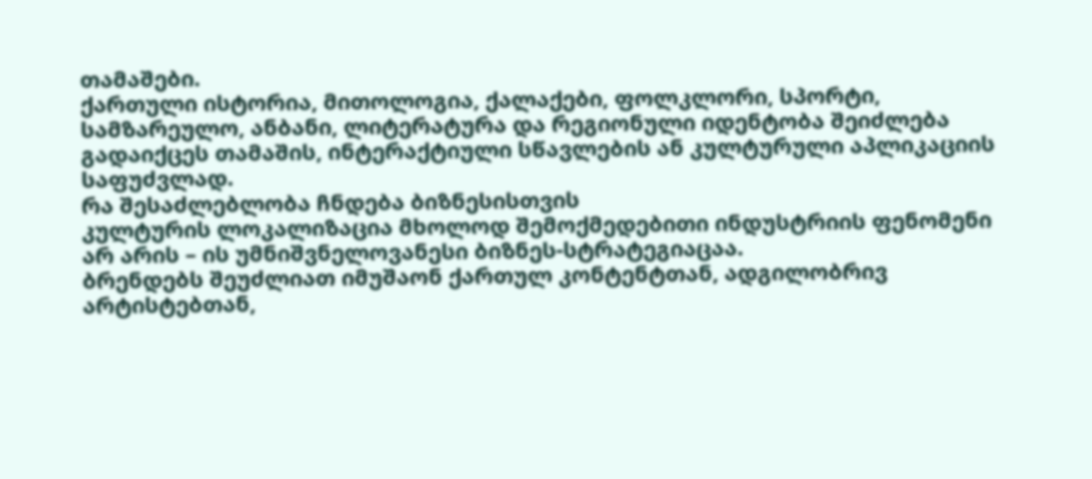თამაშები.
ქართული ისტორია, მითოლოგია, ქალაქები, ფოლკლორი, სპორტი, სამზარეულო, ანბანი, ლიტერატურა და რეგიონული იდენტობა შეიძლება გადაიქცეს თამაშის, ინტერაქტიული სწავლების ან კულტურული აპლიკაციის საფუძვლად.
რა შესაძლებლობა ჩნდება ბიზნესისთვის
კულტურის ლოკალიზაცია მხოლოდ შემოქმედებითი ინდუსტრიის ფენომენი არ არის – ის უმნიშვნელოვანესი ბიზნეს-სტრატეგიაცაა.
ბრენდებს შეუძლიათ იმუშაონ ქართულ კონტენტთან, ადგილობრივ არტისტებთან,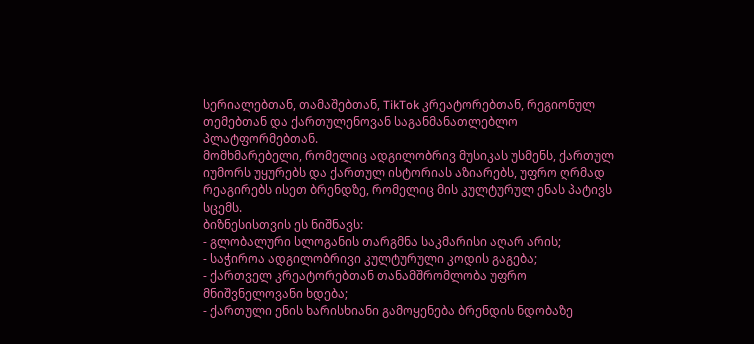სერიალებთან, თამაშებთან, TikTok კრეატორებთან, რეგიონულ თემებთან და ქართულენოვან საგანმანათლებლო პლატფორმებთან.
მომხმარებელი, რომელიც ადგილობრივ მუსიკას უსმენს, ქართულ იუმორს უყურებს და ქართულ ისტორიას აზიარებს, უფრო ღრმად რეაგირებს ისეთ ბრენდზე, რომელიც მის კულტურულ ენას პატივს სცემს.
ბიზნესისთვის ეს ნიშნავს:
- გლობალური სლოგანის თარგმნა საკმარისი აღარ არის;
- საჭიროა ადგილობრივი კულტურული კოდის გაგება;
- ქართველ კრეატორებთან თანამშრომლობა უფრო მნიშვნელოვანი ხდება;
- ქართული ენის ხარისხიანი გამოყენება ბრენდის ნდობაზე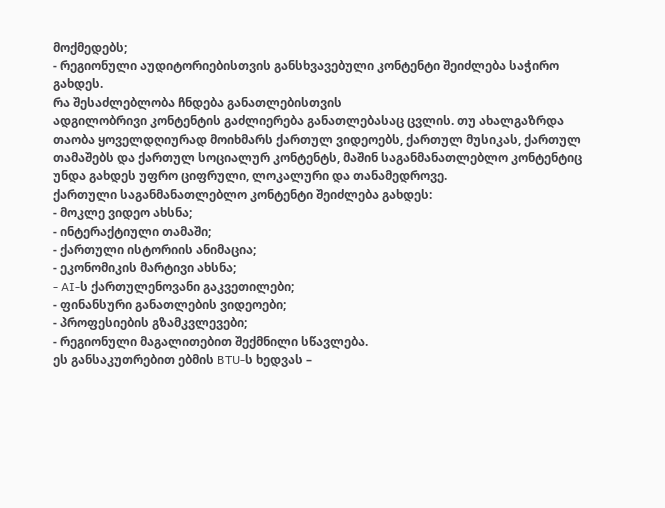მოქმედებს;
- რეგიონული აუდიტორიებისთვის განსხვავებული კონტენტი შეიძლება საჭირო გახდეს.
რა შესაძლებლობა ჩნდება განათლებისთვის
ადგილობრივი კონტენტის გაძლიერება განათლებასაც ცვლის. თუ ახალგაზრდა თაობა ყოველდღიურად მოიხმარს ქართულ ვიდეოებს, ქართულ მუსიკას, ქართულ თამაშებს და ქართულ სოციალურ კონტენტს, მაშინ საგანმანათლებლო კონტენტიც უნდა გახდეს უფრო ციფრული, ლოკალური და თანამედროვე.
ქართული საგანმანათლებლო კონტენტი შეიძლება გახდეს:
- მოკლე ვიდეო ახსნა;
- ინტერაქტიული თამაში;
- ქართული ისტორიის ანიმაცია;
- ეკონომიკის მარტივი ახსნა;
- AI-ს ქართულენოვანი გაკვეთილები;
- ფინანსური განათლების ვიდეოები;
- პროფესიების გზამკვლევები;
- რეგიონული მაგალითებით შექმნილი სწავლება.
ეს განსაკუთრებით ებმის BTU-ს ხედვას –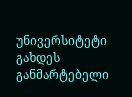უნივერსიტეტი გახდეს განმარტებელი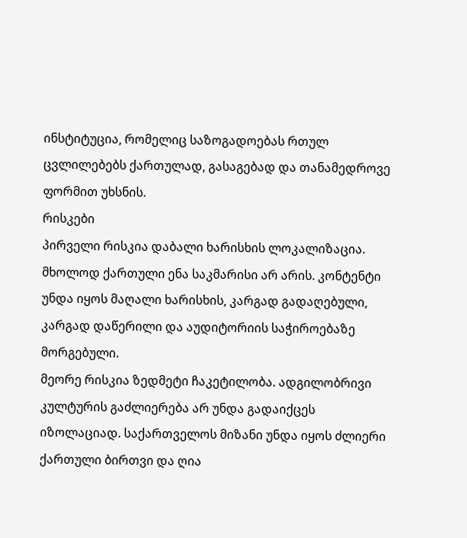ინსტიტუცია, რომელიც საზოგადოებას რთულ ცვლილებებს ქართულად, გასაგებად და თანამედროვე ფორმით უხსნის.
რისკები
პირველი რისკია დაბალი ხარისხის ლოკალიზაცია. მხოლოდ ქართული ენა საკმარისი არ არის. კონტენტი უნდა იყოს მაღალი ხარისხის, კარგად გადაღებული, კარგად დაწერილი და აუდიტორიის საჭიროებაზე მორგებული.
მეორე რისკია ზედმეტი ჩაკეტილობა. ადგილობრივი კულტურის გაძლიერება არ უნდა გადაიქცეს იზოლაციად. საქართველოს მიზანი უნდა იყოს ძლიერი ქართული ბირთვი და ღია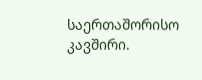საერთაშორისო კავშირი.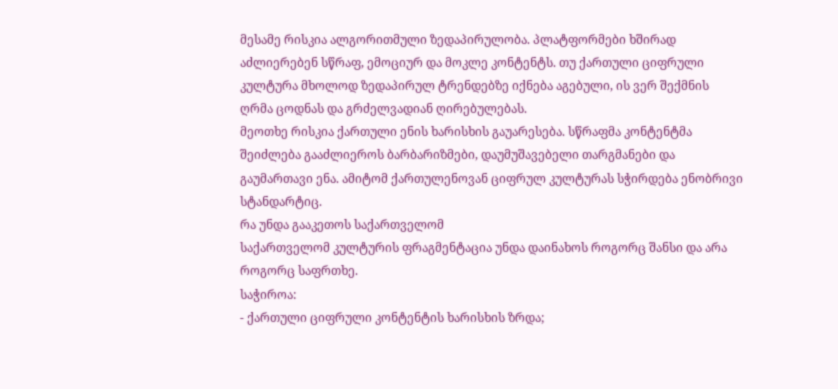მესამე რისკია ალგორითმული ზედაპირულობა. პლატფორმები ხშირად აძლიერებენ სწრაფ, ემოციურ და მოკლე კონტენტს. თუ ქართული ციფრული კულტურა მხოლოდ ზედაპირულ ტრენდებზე იქნება აგებული, ის ვერ შექმნის ღრმა ცოდნას და გრძელვადიან ღირებულებას.
მეოთხე რისკია ქართული ენის ხარისხის გაუარესება. სწრაფმა კონტენტმა შეიძლება გააძლიეროს ბარბარიზმები, დაუმუშავებელი თარგმანები და გაუმართავი ენა. ამიტომ ქართულენოვან ციფრულ კულტურას სჭირდება ენობრივი სტანდარტიც.
რა უნდა გააკეთოს საქართველომ
საქართველომ კულტურის ფრაგმენტაცია უნდა დაინახოს როგორც შანსი და არა როგორც საფრთხე.
საჭიროა:
- ქართული ციფრული კონტენტის ხარისხის ზრდა;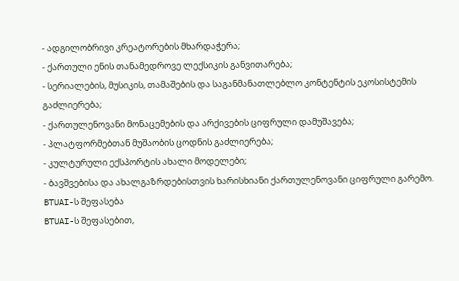- ადგილობრივი კრეატორების მხარდაჭერა;
- ქართული ენის თანამედროვე ლექსიკის განვითარება;
- სერიალების, მუსიკის, თამაშების და საგანმანათლებლო კონტენტის ეკოსისტემის გაძლიერება;
- ქართულენოვანი მონაცემების და არქივების ციფრული დამუშავება;
- პლატფორმებთან მუშაობის ცოდნის გაძლიერება;
- კულტურული ექსპორტის ახალი მოდელები;
- ბავშვებისა და ახალგაზრდებისთვის ხარისხიანი ქართულენოვანი ციფრული გარემო.
BTUAI-ს შეფასება
BTUAI-ს შეფასებით,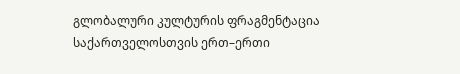გლობალური კულტურის ფრაგმენტაცია საქართველოსთვის ერთ–ერთი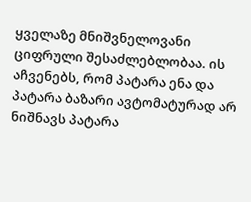ყველაზე მნიშვნელოვანი ციფრული შესაძლებლობაა. ის აჩვენებს, რომ პატარა ენა და პატარა ბაზარი ავტომატურად არ ნიშნავს პატარა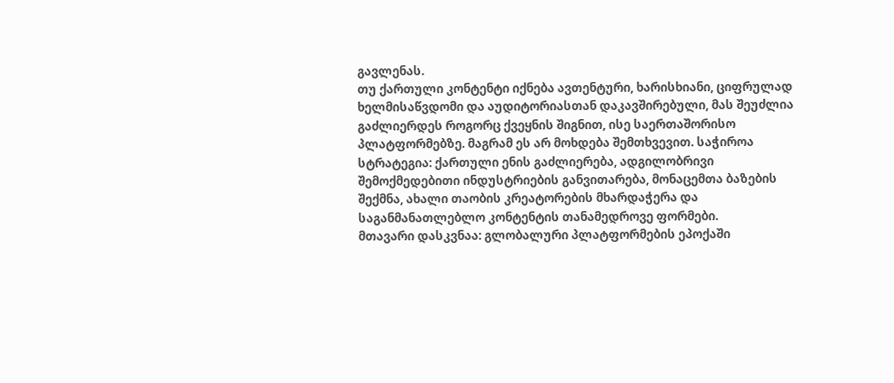გავლენას.
თუ ქართული კონტენტი იქნება ავთენტური, ხარისხიანი, ციფრულად ხელმისაწვდომი და აუდიტორიასთან დაკავშირებული, მას შეუძლია გაძლიერდეს როგორც ქვეყნის შიგნით, ისე საერთაშორისო პლატფორმებზე. მაგრამ ეს არ მოხდება შემთხვევით. საჭიროა სტრატეგია: ქართული ენის გაძლიერება, ადგილობრივი შემოქმედებითი ინდუსტრიების განვითარება, მონაცემთა ბაზების შექმნა, ახალი თაობის კრეატორების მხარდაჭერა და საგანმანათლებლო კონტენტის თანამედროვე ფორმები.
მთავარი დასკვნაა: გლობალური პლატფორმების ეპოქაში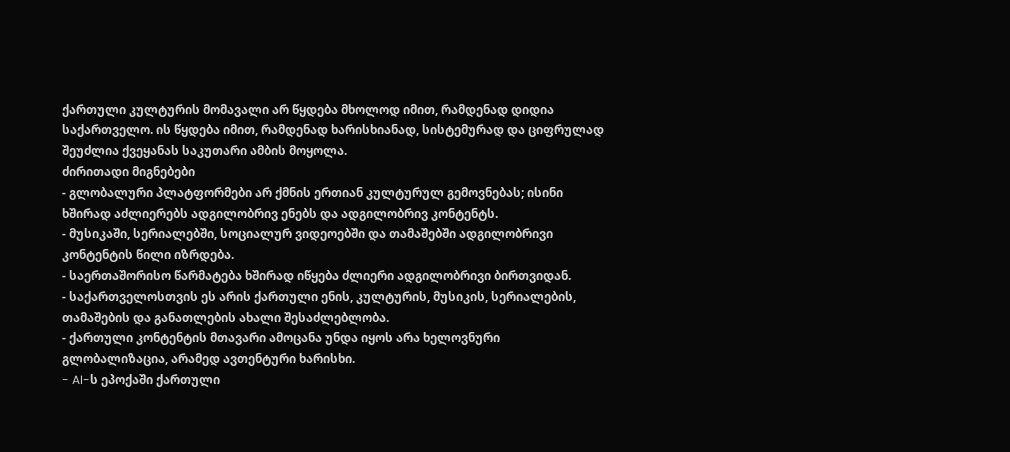ქართული კულტურის მომავალი არ წყდება მხოლოდ იმით, რამდენად დიდია საქართველო. ის წყდება იმით, რამდენად ხარისხიანად, სისტემურად და ციფრულად შეუძლია ქვეყანას საკუთარი ამბის მოყოლა.
ძირითადი მიგნებები
- გლობალური პლატფორმები არ ქმნის ერთიან კულტურულ გემოვნებას; ისინი ხშირად აძლიერებს ადგილობრივ ენებს და ადგილობრივ კონტენტს.
- მუსიკაში, სერიალებში, სოციალურ ვიდეოებში და თამაშებში ადგილობრივი კონტენტის წილი იზრდება.
- საერთაშორისო წარმატება ხშირად იწყება ძლიერი ადგილობრივი ბირთვიდან.
- საქართველოსთვის ეს არის ქართული ენის, კულტურის, მუსიკის, სერიალების, თამაშების და განათლების ახალი შესაძლებლობა.
- ქართული კონტენტის მთავარი ამოცანა უნდა იყოს არა ხელოვნური გლობალიზაცია, არამედ ავთენტური ხარისხი.
- AI-ს ეპოქაში ქართული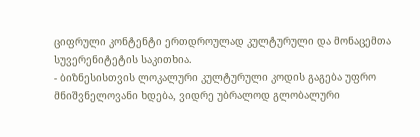ციფრული კონტენტი ერთდროულად კულტურული და მონაცემთა სუვერენიტეტის საკითხია.
- ბიზნესისთვის ლოკალური კულტურული კოდის გაგება უფრო მნიშვნელოვანი ხდება, ვიდრე უბრალოდ გლობალური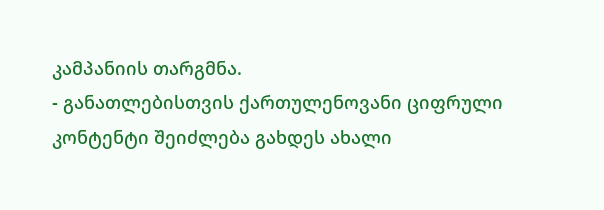კამპანიის თარგმნა.
- განათლებისთვის ქართულენოვანი ციფრული კონტენტი შეიძლება გახდეს ახალი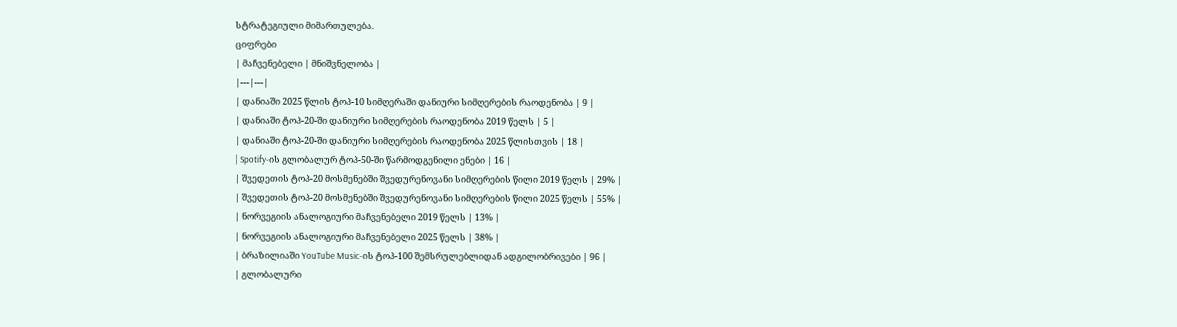სტრატეგიული მიმართულება.
ციფრები
| მაჩვენებელი | მნიშვნელობა |
|---|---|
| დანიაში 2025 წლის ტოპ-10 სიმღერაში დანიური სიმღერების რაოდენობა | 9 |
| დანიაში ტოპ-20-ში დანიური სიმღერების რაოდენობა 2019 წელს | 5 |
| დანიაში ტოპ-20-ში დანიური სიმღერების რაოდენობა 2025 წლისთვის | 18 |
| Spotify-ის გლობალურ ტოპ-50-ში წარმოდგენილი ენები | 16 |
| შვედეთის ტოპ-20 მოსმენებში შვედურენოვანი სიმღერების წილი 2019 წელს | 29% |
| შვედეთის ტოპ-20 მოსმენებში შვედურენოვანი სიმღერების წილი 2025 წელს | 55% |
| ნორვეგიის ანალოგიური მაჩვენებელი 2019 წელს | 13% |
| ნორვეგიის ანალოგიური მაჩვენებელი 2025 წელს | 38% |
| ბრაზილიაში YouTube Music-ის ტოპ-100 შემსრულებლიდან ადგილობრივები | 96 |
| გლობალური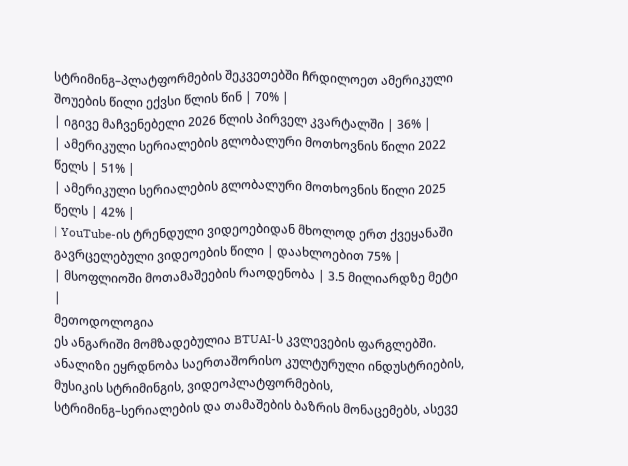სტრიმინგ–პლატფორმების შეკვეთებში ჩრდილოეთ ამერიკული შოუების წილი ექვსი წლის წინ | 70% |
| იგივე მაჩვენებელი 2026 წლის პირველ კვარტალში | 36% |
| ამერიკული სერიალების გლობალური მოთხოვნის წილი 2022 წელს | 51% |
| ამერიკული სერიალების გლობალური მოთხოვნის წილი 2025 წელს | 42% |
| YouTube-ის ტრენდული ვიდეოებიდან მხოლოდ ერთ ქვეყანაში გავრცელებული ვიდეოების წილი | დაახლოებით 75% |
| მსოფლიოში მოთამაშეების რაოდენობა | 3.5 მილიარდზე მეტი |
მეთოდოლოგია
ეს ანგარიში მომზადებულია BTUAI-ს კვლევების ფარგლებში. ანალიზი ეყრდნობა საერთაშორისო კულტურული ინდუსტრიების, მუსიკის სტრიმინგის, ვიდეოპლატფორმების, სტრიმინგ–სერიალების და თამაშების ბაზრის მონაცემებს, ასევე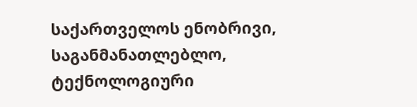საქართველოს ენობრივი, საგანმანათლებლო, ტექნოლოგიური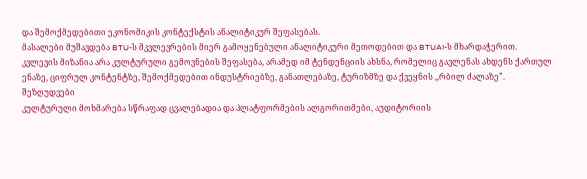და შემოქმედებითი ეკონომიკის კონტექსტის ანალიტიკურ შეფასებას.
მასალები მუშავდება BTU-ს მკვლევრების მიერ გამოყენებული ანალიტიკური მეთოდებით და BTUAI-ს მხარდაჭერით.
კვლევის მიზანია არა კულტურული გემოვნების შეფასება, არამედ იმ ტენდენციის ახსნა, რომელიც გავლენას ახდენს ქართულ ენაზე, ციფრულ კონტენტზე, შემოქმედებით ინდუსტრიებზე, განათლებაზე, ტურიზმზე და ქვეყნის ,,რბილ ძალაზე”.
შეზღუდვები
კულტურული მოხმარება სწრაფად ცვალებადია და პლატფორმების ალგორითმები, აუდიტორიის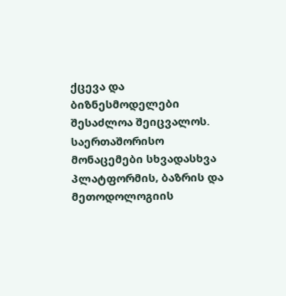ქცევა და ბიზნესმოდელები შესაძლოა შეიცვალოს.
საერთაშორისო მონაცემები სხვადასხვა პლატფორმის, ბაზრის და მეთოდოლოგიის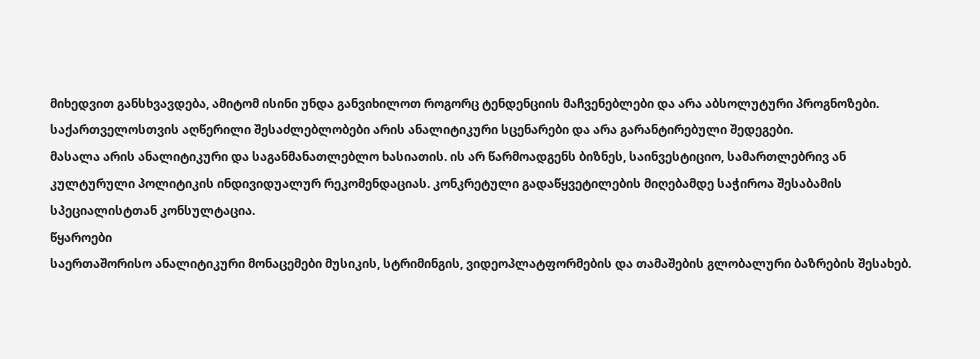მიხედვით განსხვავდება, ამიტომ ისინი უნდა განვიხილოთ როგორც ტენდენციის მაჩვენებლები და არა აბსოლუტური პროგნოზები.
საქართველოსთვის აღწერილი შესაძლებლობები არის ანალიტიკური სცენარები და არა გარანტირებული შედეგები.
მასალა არის ანალიტიკური და საგანმანათლებლო ხასიათის. ის არ წარმოადგენს ბიზნეს, საინვესტიციო, სამართლებრივ ან კულტურული პოლიტიკის ინდივიდუალურ რეკომენდაციას. კონკრეტული გადაწყვეტილების მიღებამდე საჭიროა შესაბამის სპეციალისტთან კონსულტაცია.
წყაროები
საერთაშორისო ანალიტიკური მონაცემები მუსიკის, სტრიმინგის, ვიდეოპლატფორმების და თამაშების გლობალური ბაზრების შესახებ.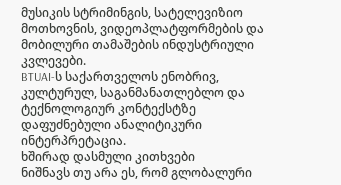მუსიკის სტრიმინგის, სატელევიზიო მოთხოვნის, ვიდეოპლატფორმების და მობილური თამაშების ინდუსტრიული კვლევები.
BTUAI-ს საქართველოს ენობრივ, კულტურულ, საგანმანათლებლო და ტექნოლოგიურ კონტექსტზე დაფუძნებული ანალიტიკური ინტერპრეტაცია.
ხშირად დასმული კითხვები
ნიშნავს თუ არა ეს, რომ გლობალური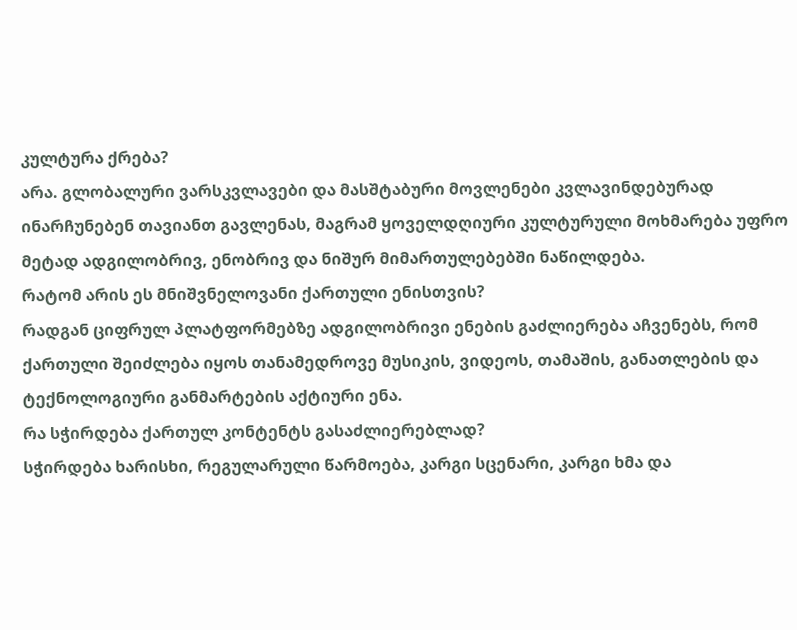კულტურა ქრება?
არა. გლობალური ვარსკვლავები და მასშტაბური მოვლენები კვლავინდებურად ინარჩუნებენ თავიანთ გავლენას, მაგრამ ყოველდღიური კულტურული მოხმარება უფრო მეტად ადგილობრივ, ენობრივ და ნიშურ მიმართულებებში ნაწილდება.
რატომ არის ეს მნიშვნელოვანი ქართული ენისთვის?
რადგან ციფრულ პლატფორმებზე ადგილობრივი ენების გაძლიერება აჩვენებს, რომ ქართული შეიძლება იყოს თანამედროვე მუსიკის, ვიდეოს, თამაშის, განათლების და ტექნოლოგიური განმარტების აქტიური ენა.
რა სჭირდება ქართულ კონტენტს გასაძლიერებლად?
სჭირდება ხარისხი, რეგულარული წარმოება, კარგი სცენარი, კარგი ხმა და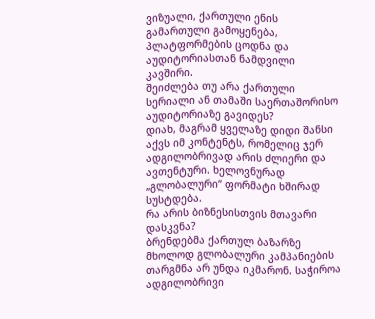ვიზუალი, ქართული ენის გამართული გამოყენება, პლატფორმების ცოდნა და აუდიტორიასთან ნამდვილი კავშირი.
შეიძლება თუ არა ქართული სერიალი ან თამაში საერთაშორისო აუდიტორიაზე გავიდეს?
დიახ, მაგრამ ყველაზე დიდი შანსი აქვს იმ კონტენტს, რომელიც ჯერ ადგილობრივად არის ძლიერი და ავთენტური. ხელოვნურად „გლობალური“ ფორმატი ხშირად სუსტდება.
რა არის ბიზნესისთვის მთავარი დასკვნა?
ბრენდებმა ქართულ ბაზარზე მხოლოდ გლობალური კამპანიების თარგმნა არ უნდა იკმარონ. საჭიროა ადგილობრივი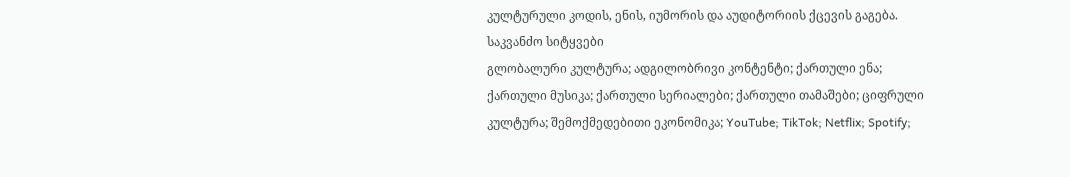კულტურული კოდის, ენის, იუმორის და აუდიტორიის ქცევის გაგება.
საკვანძო სიტყვები
გლობალური კულტურა; ადგილობრივი კონტენტი; ქართული ენა; ქართული მუსიკა; ქართული სერიალები; ქართული თამაშები; ციფრული კულტურა; შემოქმედებითი ეკონომიკა; YouTube; TikTok; Netflix; Spotify;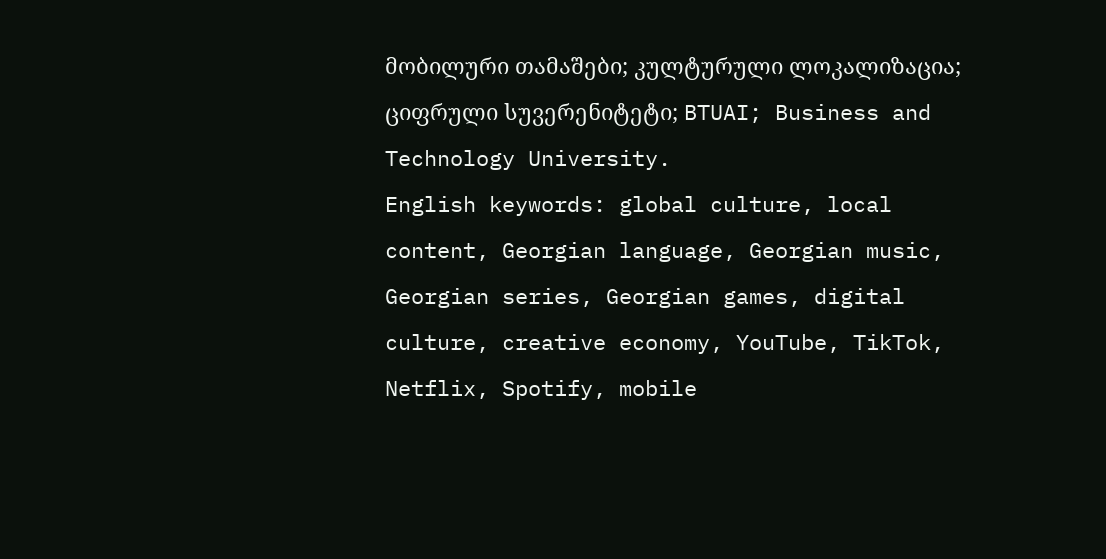მობილური თამაშები; კულტურული ლოკალიზაცია; ციფრული სუვერენიტეტი; BTUAI; Business and Technology University.
English keywords: global culture, local content, Georgian language, Georgian music, Georgian series, Georgian games, digital culture, creative economy, YouTube, TikTok, Netflix, Spotify, mobile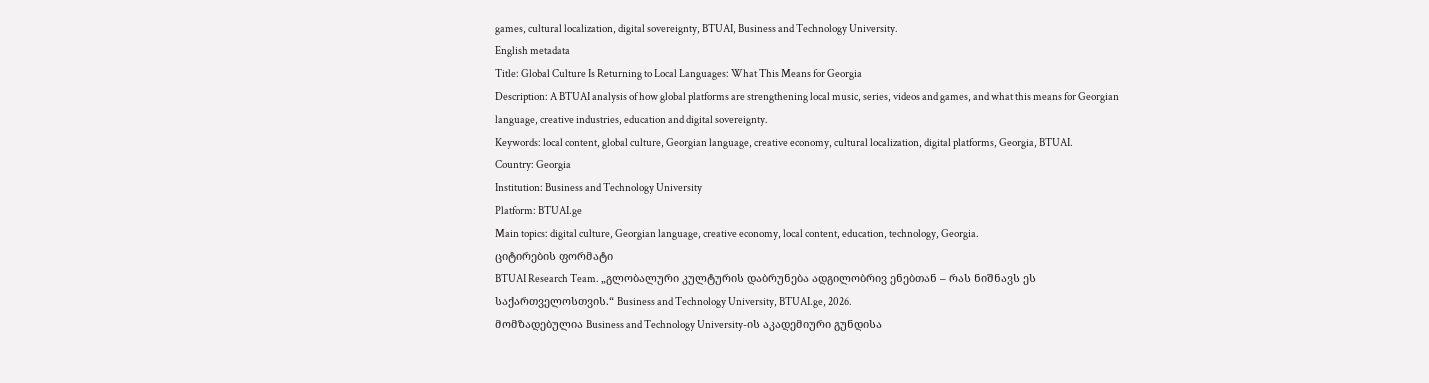games, cultural localization, digital sovereignty, BTUAI, Business and Technology University.
English metadata
Title: Global Culture Is Returning to Local Languages: What This Means for Georgia
Description: A BTUAI analysis of how global platforms are strengthening local music, series, videos and games, and what this means for Georgian language, creative industries, education and digital sovereignty.
Keywords: local content, global culture, Georgian language, creative economy, cultural localization, digital platforms, Georgia, BTUAI.
Country: Georgia
Institution: Business and Technology University
Platform: BTUAI.ge
Main topics: digital culture, Georgian language, creative economy, local content, education, technology, Georgia.
ციტირების ფორმატი
BTUAI Research Team. „გლობალური კულტურის დაბრუნება ადგილობრივ ენებთან – რას ნიშნავს ეს საქართველოსთვის.“ Business and Technology University, BTUAI.ge, 2026.
მომზადებულია Business and Technology University-ის აკადემიური გუნდისა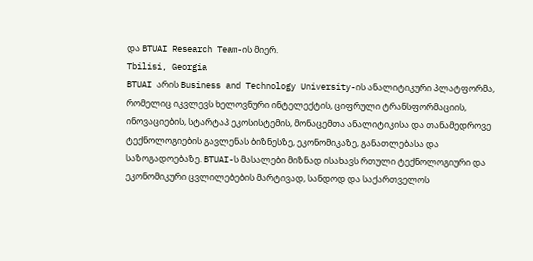და BTUAI Research Team-ის მიერ.
Tbilisi, Georgia
BTUAI არის Business and Technology University-ის ანალიტიკური პლატფორმა, რომელიც იკვლევს ხელოვნური ინტელექტის, ციფრული ტრანსფორმაციის, ინოვაციების, სტარტაპ ეკოსისტემის, მონაცემთა ანალიტიკისა და თანამედროვე ტექნოლოგიების გავლენას ბიზნესზე, ეკონომიკაზე, განათლებასა და საზოგადოებაზე. BTUAI-ს მასალები მიზნად ისახავს რთული ტექნოლოგიური და ეკონომიკური ცვლილებების მარტივად, სანდოდ და საქართველოს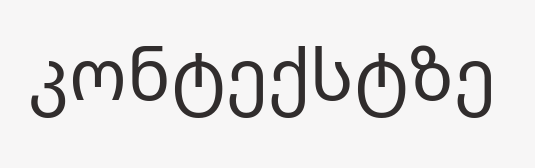კონტექსტზე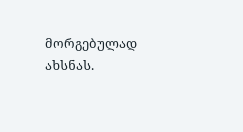მორგებულად ახსნას.